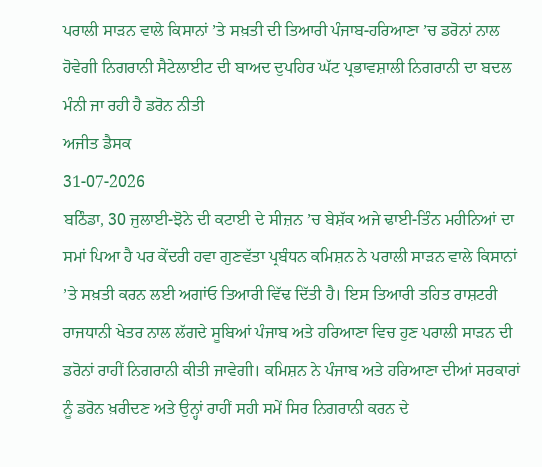ਪਰਾਲੀ ਸਾੜਨ ਵਾਲੇ ਕਿਸਾਨਾਂ ’ਤੇ ਸਖ਼ਤੀ ਦੀ ਤਿਆਰੀ ਪੰਜਾਬ-ਹਰਿਆਣਾ ’ਚ ਡਰੋਨਾਂ ਨਾਲ ਹੋਵੇਗੀ ਨਿਗਰਾਨੀ ਸੈਟੇਲਾਈਟ ਦੀ ਬਾਅਦ ਦੁਪਹਿਰ ਘੱਟ ਪ੍ਰਭਾਵਸ਼ਾਲੀ ਨਿਗਰਾਨੀ ਦਾ ਬਦਲ ਮੰਨੀ ਜਾ ਰਹੀ ਹੈ ਡਰੋਨ ਨੀਤੀ
ਅਜੀਤ ਡੈਸਕ
31-07-2026
ਬਠਿੰਡਾ, 30 ਜੁਲਾਈ-ਝੋਨੇ ਦੀ ਕਟਾਈ ਦੇ ਸੀਜ਼ਨ ’ਚ ਬੇਸ਼ੱਕ ਅਜੇ ਢਾਈ-ਤਿੰਨ ਮਹੀਨਿਆਂ ਦਾ ਸਮਾਂ ਪਿਆ ਹੈ ਪਰ ਕੇਂਦਰੀ ਹਵਾ ਗੁਣਵੱਤਾ ਪ੍ਰਬੰਧਨ ਕਮਿਸ਼ਨ ਨੇ ਪਰਾਲੀ ਸਾੜਨ ਵਾਲੇ ਕਿਸਾਨਾਂ ’ਤੇ ਸਖ਼ਤੀ ਕਰਨ ਲਈ ਅਗਾਂਓ ਤਿਆਰੀ ਵਿੱਢ ਦਿੱਤੀ ਹੈ। ਇਸ ਤਿਆਰੀ ਤਹਿਤ ਰਾਸ਼ਟਰੀ ਰਾਜਧਾਨੀ ਖੇਤਰ ਨਾਲ ਲੱਗਦੇ ਸੂਬਿਆਂ ਪੰਜਾਬ ਅਤੇ ਹਰਿਆਣਾ ਵਿਚ ਹੁਣ ਪਰਾਲੀ ਸਾੜਨ ਦੀ ਡਰੋਨਾਂ ਰਾਹੀਂ ਨਿਗਰਾਨੀ ਕੀਤੀ ਜਾਵੇਗੀ। ਕਮਿਸ਼ਨ ਨੇ ਪੰਜਾਬ ਅਤੇ ਹਰਿਆਣਾ ਦੀਆਂ ਸਰਕਾਰਾਂ ਨੂੰ ਡਰੋਨ ਖ਼ਰੀਦਣ ਅਤੇ ਉਨ੍ਹਾਂ ਰਾਹੀਂ ਸਹੀ ਸਮੇਂ ਸਿਰ ਨਿਗਰਾਨੀ ਕਰਨ ਦੇ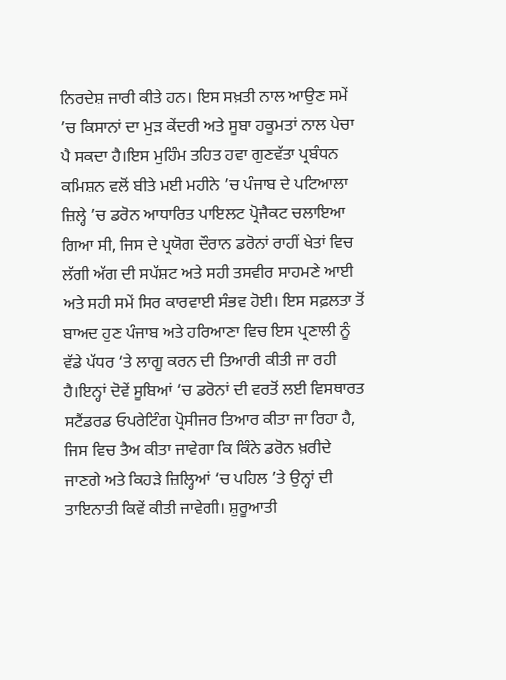ਨਿਰਦੇਸ਼ ਜਾਰੀ ਕੀਤੇ ਹਨ। ਇਸ ਸਖ਼ਤੀ ਨਾਲ ਆਉਣ ਸਮੇਂ ’ਚ ਕਿਸਾਨਾਂ ਦਾ ਮੁੜ ਕੇਂਦਰੀ ਅਤੇ ਸੂਬਾ ਹਕੂਮਤਾਂ ਨਾਲ ਪੇਚਾ ਪੈ ਸਕਦਾ ਹੈ।ਇਸ ਮੁਹਿੰਮ ਤਹਿਤ ਹਵਾ ਗੁਣਵੱਤਾ ਪ੍ਰਬੰਧਨ ਕਮਿਸ਼ਨ ਵਲੋਂ ਬੀਤੇ ਮਈ ਮਹੀਨੇ ’ਚ ਪੰਜਾਬ ਦੇ ਪਟਿਆਲਾ ਜ਼ਿਲ੍ਹੇ ’ਚ ਡਰੋਨ ਆਧਾਰਿਤ ਪਾਇਲਟ ਪ੍ਰੋਜੈਕਟ ਚਲਾਇਆ ਗਿਆ ਸੀ, ਜਿਸ ਦੇ ਪ੍ਰਯੋਗ ਦੌਰਾਨ ਡਰੋਨਾਂ ਰਾਹੀਂ ਖੇਤਾਂ ਵਿਚ ਲੱਗੀ ਅੱਗ ਦੀ ਸਪੱਸ਼ਟ ਅਤੇ ਸਹੀ ਤਸਵੀਰ ਸਾਹਮਣੇ ਆਈ ਅਤੇ ਸਹੀ ਸਮੇਂ ਸਿਰ ਕਾਰਵਾਈ ਸੰਭਵ ਹੋਈ। ਇਸ ਸਫ਼ਲਤਾ ਤੋਂ ਬਾਅਦ ਹੁਣ ਪੰਜਾਬ ਅਤੇ ਹਰਿਆਣਾ ਵਿਚ ਇਸ ਪ੍ਰਣਾਲੀ ਨੂੰ ਵੱਡੇ ਪੱਧਰ ‘ਤੇ ਲਾਗੂ ਕਰਨ ਦੀ ਤਿਆਰੀ ਕੀਤੀ ਜਾ ਰਹੀ ਹੈ।ਇਨ੍ਹਾਂ ਦੋਵੇਂ ਸੂਬਿਆਂ ‘ਚ ਡਰੋਨਾਂ ਦੀ ਵਰਤੋਂ ਲਈ ਵਿਸਥਾਰਤ ਸਟੈਂਡਰਡ ਓਪਰੇਟਿੰਗ ਪ੍ਰੋਸੀਜਰ ਤਿਆਰ ਕੀਤਾ ਜਾ ਰਿਹਾ ਹੈ, ਜਿਸ ਵਿਚ ਤੈਅ ਕੀਤਾ ਜਾਵੇਗਾ ਕਿ ਕਿੰਨੇ ਡਰੋਨ ਖ਼ਰੀਦੇ ਜਾਣਗੇ ਅਤੇ ਕਿਹੜੇ ਜ਼ਿਲ੍ਹਿਆਂ ‘ਚ ਪਹਿਲ ’ਤੇ ਉਨ੍ਹਾਂ ਦੀ ਤਾਇਨਾਤੀ ਕਿਵੇਂ ਕੀਤੀ ਜਾਵੇਗੀ। ਸ਼ੁਰੂਆਤੀ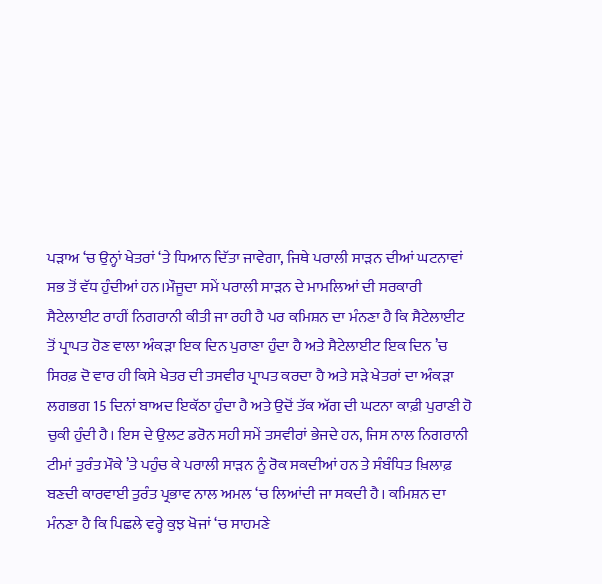ਪੜਾਅ ‘ਚ ਉਨ੍ਹਾਂ ਖੇਤਰਾਂ ‘ਤੇ ਧਿਆਨ ਦਿੱਤਾ ਜਾਵੇਗਾ, ਜਿਥੇ ਪਰਾਲੀ ਸਾੜਨ ਦੀਆਂ ਘਟਨਾਵਾਂ ਸਭ ਤੋਂ ਵੱਧ ਹੁੰਦੀਆਂ ਹਨ।ਮੌਜੂਦਾ ਸਮੇਂ ਪਰਾਲੀ ਸਾੜਨ ਦੇ ਮਾਮਲਿਆਂ ਦੀ ਸਰਕਾਰੀ ਸੈਟੇਲਾਈਟ ਰਾਹੀਂ ਨਿਗਰਾਨੀ ਕੀਤੀ ਜਾ ਰਹੀ ਹੈ ਪਰ ਕਮਿਸ਼ਨ ਦਾ ਮੰਨਣਾ ਹੈ ਕਿ ਸੈਟੇਲਾਈਟ ਤੋਂ ਪ੍ਰਾਪਤ ਹੋਣ ਵਾਲਾ ਅੰਕੜਾ ਇਕ ਦਿਨ ਪੁਰਾਣਾ ਹੁੰਦਾ ਹੈ ਅਤੇ ਸੈਟੇਲਾਈਟ ਇਕ ਦਿਨ ’ਚ ਸਿਰਫ਼ ਦੋ ਵਾਰ ਹੀ ਕਿਸੇ ਖੇਤਰ ਦੀ ਤਸਵੀਰ ਪ੍ਰਾਪਤ ਕਰਦਾ ਹੈ ਅਤੇ ਸੜੇ ਖੇਤਰਾਂ ਦਾ ਅੰਕੜਾ ਲਗਭਗ 15 ਦਿਨਾਂ ਬਾਅਦ ਇਕੱਠਾ ਹੁੰਦਾ ਹੈ ਅਤੇ ਉਦੋਂ ਤੱਕ ਅੱਗ ਦੀ ਘਟਨਾ ਕਾਫ਼ੀ ਪੁਰਾਣੀ ਹੋ ਚੁਕੀ ਹੁੰਦੀ ਹੈ। ਇਸ ਦੇ ਉਲਟ ਡਰੋਨ ਸਹੀ ਸਮੇਂ ਤਸਵੀਰਾਂ ਭੇਜਦੇ ਹਨ, ਜਿਸ ਨਾਲ ਨਿਗਰਾਨੀ ਟੀਮਾਂ ਤੁਰੰਤ ਮੌਕੇ ’ਤੇ ਪਹੁੰਚ ਕੇ ਪਰਾਲੀ ਸਾੜਨ ਨੂੰ ਰੋਕ ਸਕਦੀਆਂ ਹਨ ਤੇ ਸੰਬੰਧਿਤ ਖ਼ਿਲਾਫ਼ ਬਣਦੀ ਕਾਰਵਾਈ ਤੁਰੰਤ ਪ੍ਰਭਾਵ ਨਾਲ ਅਮਲ ‘ਚ ਲਿਆਂਦੀ ਜਾ ਸਕਦੀ ਹੈ। ਕਮਿਸ਼ਨ ਦਾ ਮੰਨਣਾ ਹੈ ਕਿ ਪਿਛਲੇ ਵਰ੍ਹੇ ਕੁਝ ਖੋਜਾਂ ‘ਚ ਸਾਹਮਣੇ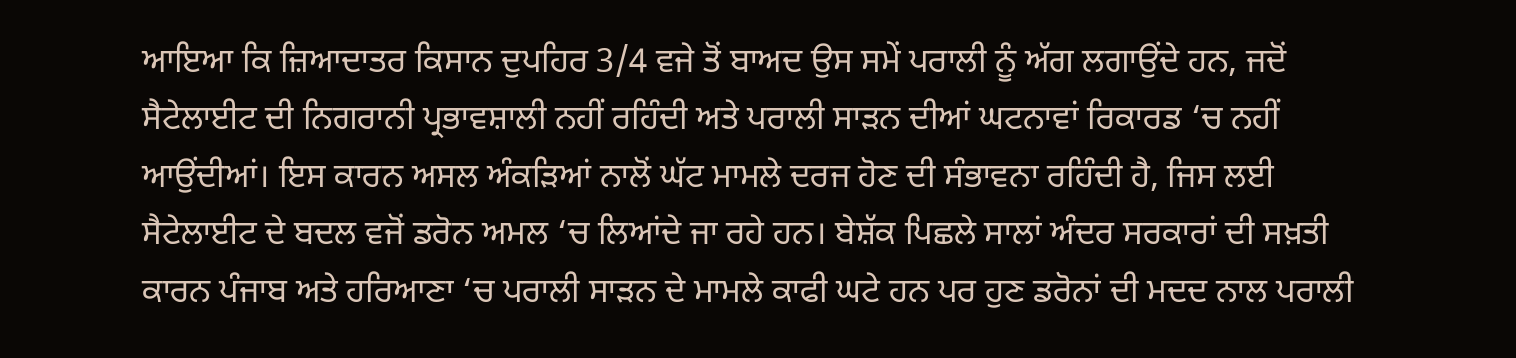ਆਇਆ ਕਿ ਜ਼ਿਆਦਾਤਰ ਕਿਸਾਨ ਦੁਪਹਿਰ 3/4 ਵਜੇ ਤੋਂ ਬਾਅਦ ਉਸ ਸਮੇਂ ਪਰਾਲੀ ਨੂੰ ਅੱਗ ਲਗਾਉਂਦੇ ਹਨ, ਜਦੋਂ ਸੈਟੇਲਾਈਟ ਦੀ ਨਿਗਰਾਨੀ ਪ੍ਰਭਾਵਸ਼ਾਲੀ ਨਹੀਂ ਰਹਿੰਦੀ ਅਤੇ ਪਰਾਲੀ ਸਾੜਨ ਦੀਆਂ ਘਟਨਾਵਾਂ ਰਿਕਾਰਡ ‘ਚ ਨਹੀਂ ਆਉਂਦੀਆਂ। ਇਸ ਕਾਰਨ ਅਸਲ ਅੰਕੜਿਆਂ ਨਾਲੋਂ ਘੱਟ ਮਾਮਲੇ ਦਰਜ ਹੋਣ ਦੀ ਸੰਭਾਵਨਾ ਰਹਿੰਦੀ ਹੈ, ਜਿਸ ਲਈ ਸੈਟੇਲਾਈਟ ਦੇ ਬਦਲ ਵਜੋਂ ਡਰੋਨ ਅਮਲ ‘ਚ ਲਿਆਂਦੇ ਜਾ ਰਹੇ ਹਨ। ਬੇਸ਼ੱਕ ਪਿਛਲੇ ਸਾਲਾਂ ਅੰਦਰ ਸਰਕਾਰਾਂ ਦੀ ਸਖ਼ਤੀ ਕਾਰਨ ਪੰਜਾਬ ਅਤੇ ਹਰਿਆਣਾ ‘ਚ ਪਰਾਲੀ ਸਾੜਨ ਦੇ ਮਾਮਲੇ ਕਾਫੀ ਘਟੇ ਹਨ ਪਰ ਹੁਣ ਡਰੋਨਾਂ ਦੀ ਮਦਦ ਨਾਲ ਪਰਾਲੀ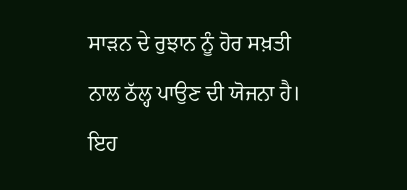ਸਾੜਨ ਦੇ ਰੁਝਾਨ ਨੂੰ ਹੋਰ ਸਖ਼ਤੀ ਨਾਲ ਠੱਲ੍ਹ ਪਾਉਣ ਦੀ ਯੋਜਨਾ ਹੈ। ਇਹ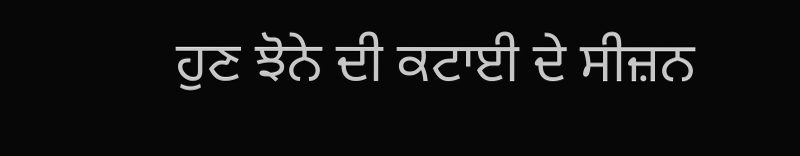ਹੁਣ ਝੋਨੇ ਦੀ ਕਟਾਈ ਦੇ ਸੀਜ਼ਨ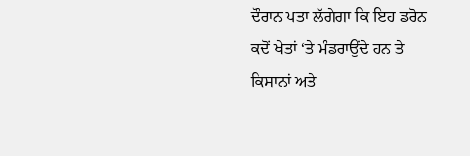ਦੌਰਾਨ ਪਤਾ ਲੱਗੇਗਾ ਕਿ ਇਹ ਡਰੋਨ ਕਦੋਂ ਖੇਤਾਂ ‘ਤੇ ਮੰਡਰਾਉਂਦੇ ਹਨ ਤੇ ਕਿਸਾਨਾਂ ਅਤੇ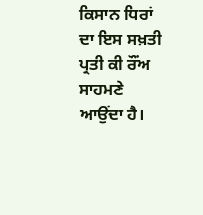ਕਿਸਾਨ ਧਿਰਾਂ ਦਾ ਇਸ ਸਖ਼ਤੀ ਪ੍ਰਤੀ ਕੀ ਰੌਂਅ ਸਾਹਮਣੇ ਆਉਂਦਾ ਹੈ।